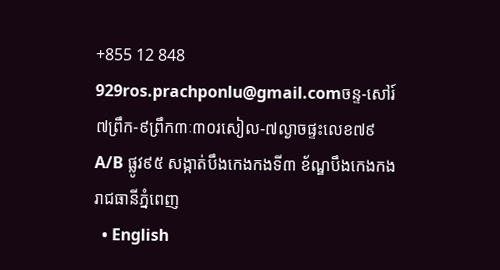+855 12 848 929ros.prachponlu@gmail.comចន្ទ-សៅរ៍ ៧ព្រឹក-៩ព្រឹក៣ៈ៣០រសៀល-៧ល្ងាចផ្ទះលេខ៧៩A/B ផ្លូវ៩៥ សង្កាត់បឹងកេងកងទី៣ ខ័ណ្ឌបឹងកេងកង រាជធានីភ្នំពេញ
  • English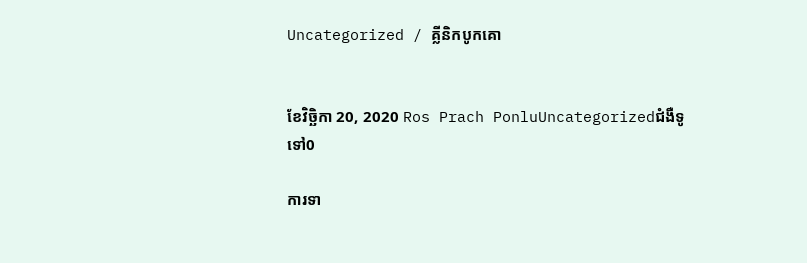Uncategorized / គ្លីនិកបូកគោ


ខែវិច្ឆិកា 20, 2020 Ros Prach PonluUncategorizedជំងឺទូទៅ0

ការទា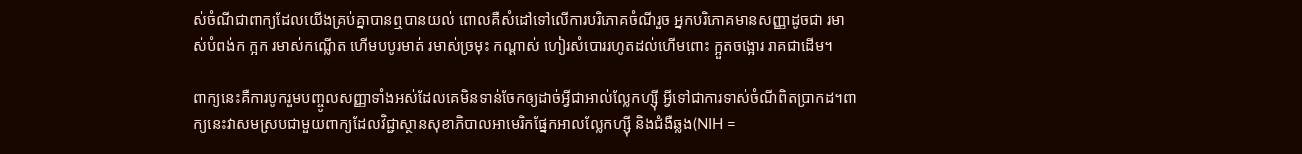ស់ចំណីជាពាក្យដែលយើងគ្រប់គ្នាបានឮបានយល់ ពោលគឺសំដៅទៅលើការបរិភោគចំណីរួច អ្នកបរិភោគមានសញ្ញាដូចជា រមាស់បំពង់ក ក្អក រមាស់កណ្លើត ហើមបបូរមាត់ រមាស់ច្រមុះ កណ្ដាស់ ហៀរសំបោររហូតដល់ហើមពោះ ក្អួតចង្អោរ រាគជាដើម។

ពាក្យនេះគឺការបូករួមបញ្ចូលសញ្ញាទាំងអស់ដែលគេមិនទាន់ចែកឲ្យដាច់អ្វីជាអាល់ល្លែកហ្ស៊ី អ្វីទៅជាការទាស់ចំណីពិតប្រាកដ។ពាក្យនេះវាសមស្របជាមួយពាក្យដែលវិជ្ជាស្ថានសុខាភិបាលអាមេរិកផ្នែកអាលល្លែកហ្ស៊ី និងជំងឺឆ្លង(NIH =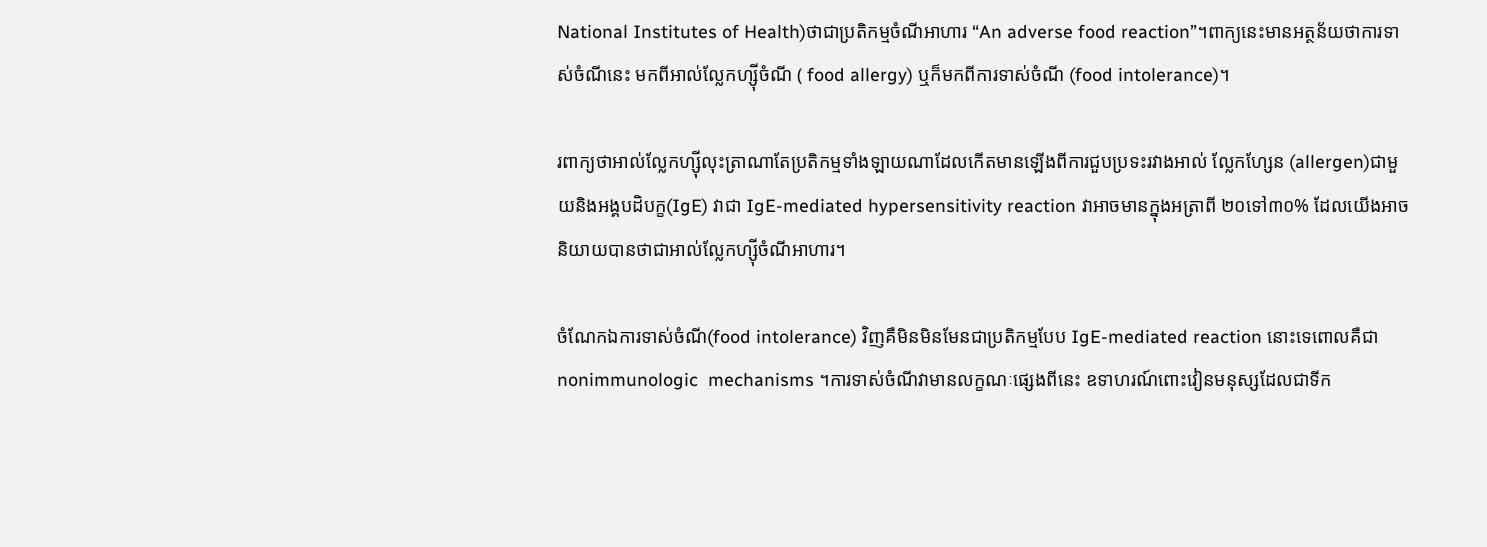National Institutes of Health)ថាជាប្រតិកម្មចំណីអាហារ “An adverse food reaction”។ពាក្យនេះមានអត្ថន័យថាការទាស់ចំណីនេះ មកពីអាល់ល្លែកហ្ស៊ីចំណី ( food allergy) ឬក៏មកពីការទាស់ចំណី (food intolerance)។

រពាក្យថាអាល់ល្លែកហ្ស៊ីលុះត្រាណាតែប្រតិកម្មទាំងឡាយណាដែលកើតមានឡើងពីការជួបប្រទះរវាងអាល់ ល្លែកហ្សែន (allergen)ជាមួយនិងអង្គបដិបក្ខ(IgE) វាជា IgE-mediated hypersensitivity reaction វាអាចមានក្នុងអត្រាពី ២០ទៅ៣០% ដែលយើងអាចនិយាយបានថាជាអាល់ល្លែកហ្ស៊ីចំណីអាហារ។

ចំណែកឯការទាស់ចំណី(food intolerance) វិញគឺមិនមិនមែនជាប្រតិកម្មបែប IgE-mediated reaction នោះទេពោលគឺជា nonimmunologic  mechanisms ។ការទាស់ចំណីវាមានលក្ខណៈផ្សេងពីនេះ ឧទាហរណ៍ពោះវៀនមនុស្សដែលជាទីក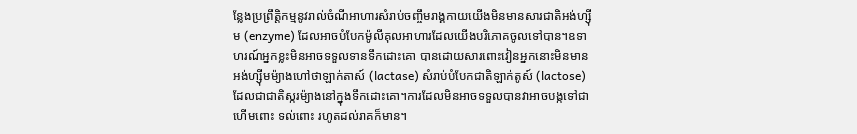ន្លែងប្រព្រឹត្តិកម្មនូវរាល់ចំណីអាហារសំរាប់ចញ្ចឹមរាង្គកាយយើងមិនមានសារជាតិអង់ហ្ស៊ីម (enzyme) ដែលអាចបំបែកម៉ូលីគុលអាហារដែលយើងបរិភោគចូលទៅបាន។ឧទាហរណ៍អ្នកខ្លះមិនអាចទទួលទានទឹកដោះគោ បានដោយសារពោះវៀនអ្នកនោះមិនមានអង់ហ្ស៊ីមម៉្យាងហៅថាឡាក់តាស៍ (lactase) សំរាប់បំបែកជាតិឡាក់តូស៍ (lactose) ដែលជាជាតិស្ករម៉្យាងនៅក្នុងទឹកដោះគោ។ការដែលមិនអាចទទួលបានវាអាចបង្កទៅជាហើមពោះ ទល់ពោះ រហូតដល់រាគក៏មាន។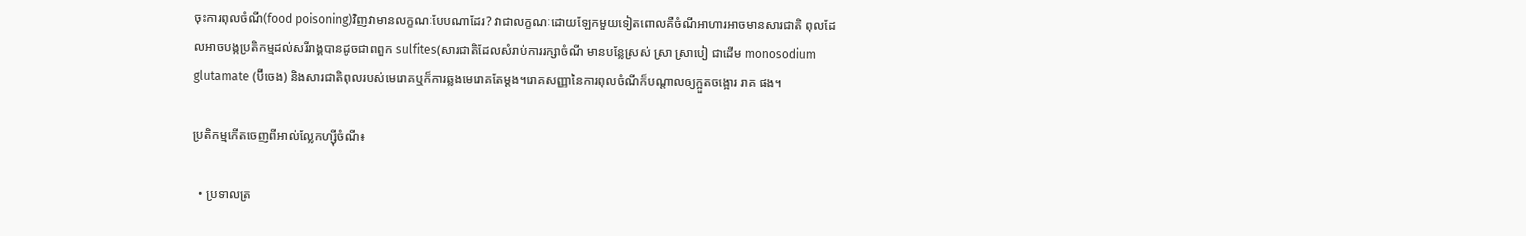ចុះការពុលចំណី(food poisoning)វិញវាមានលក្ខណៈបែបណាដែរ? វាជាលក្ខណៈដោយឡែកមួយទៀតពោលគឺចំណីអាហារអាចមានសារជាតិ ពុលដែលអាចបង្កប្រតិកម្មដល់សរីរាង្គបានដូចជាពពួក sulfites(សារជាតិដែលសំរាប់ការរក្សាចំណី មានបន្លែស្រស់ ស្រា ស្រាបៀ ជាដើម monosodium glutamate (ប៊ីចេង) និងសារជាតិពុលរបស់មេរោគឬក៏ការឆ្លងមេរោគតែម្ដង។រោគសញ្ញានៃការពុលចំណីក៏បណ្ដាលឲ្យក្អួតចង្អោរ រាគ ផង។

ប្រតិកម្មកើតចេញពីអាល់ល្លែកហ្ស៊ីចំណី៖

  • ប្រទាលត្រ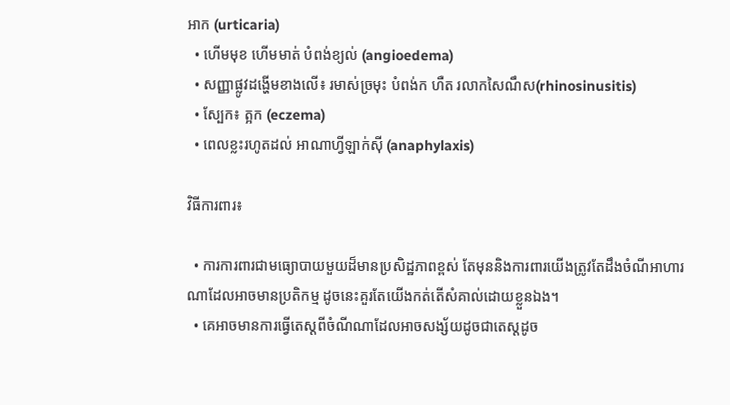អាក (urticaria)
  • ហើមមុខ ហើមមាត់ បំពង់ខ្យល់ (angioedema)
  • សញ្ញាផ្លូវដង្ហើមខាងលើ៖ រមាស់ច្រមុះ បំពង់ក ហឺត រលាកសៃណឹស(rhinosinusitis)
  • ស្បែក៖ ត្អក (eczema)
  • ពេលខ្លះរហូតដល់ អាណាហ្វីឡាក់ស៊ី (anaphylaxis)

វិធីការពារ៖

  • ការការពារជាមធ្យោបាយមួយដ៏មានប្រសិដ្ឋភាពខ្ពស់ តែមុននិងការពារយើងត្រូវតែដឹងចំណីអាហារណាដែលអាចមានប្រតិកម្ម ដូចនេះគួរតែយើងកត់តើសំគាល់ដោយខ្លួនឯង។
  • គេអាចមានការធ្វើតេស្តពីចំណីណាដែលអាចសង្ស័យដូចជាតេស្តដូច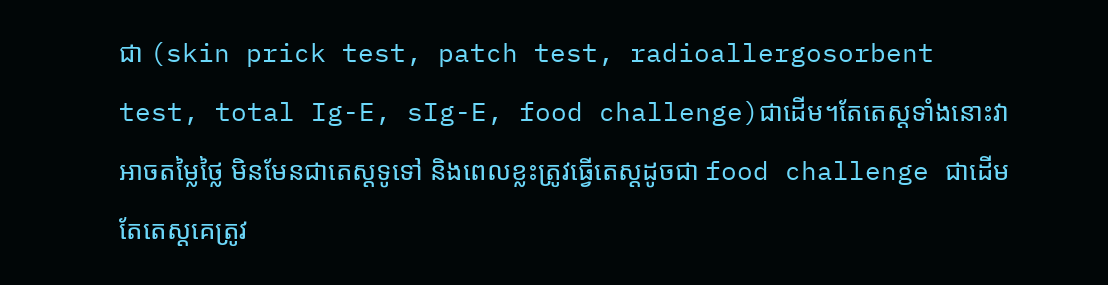ជា (skin prick test, patch test, radioallergosorbent test, total Ig-E, sIg-E, food challenge)ជាដើម។តែតេស្ដទាំងនោះវាអាចតម្លៃថ្លៃ មិនមែនជាតេស្តទូទៅ និងពេលខ្លះត្រូវធ្វើតេស្ដដូចជា food challenge ជាដើមតែតេស្ដគេត្រូវ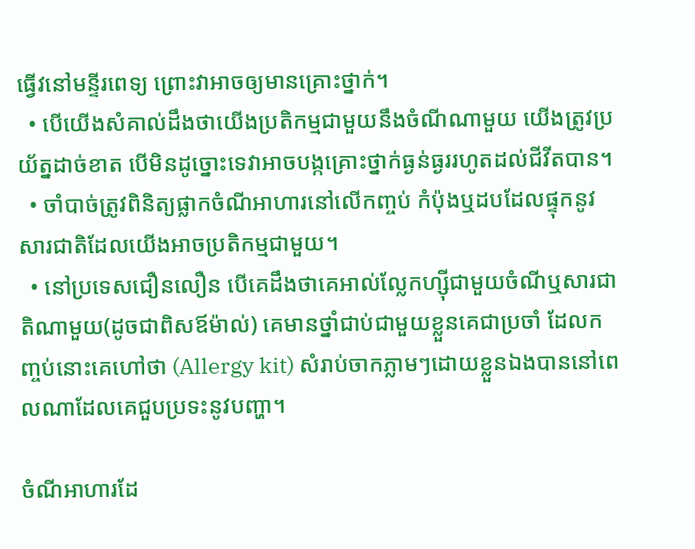ធ្វើវនៅមន្ទីរពេទ្យ ព្រោះវាអាចឲ្យមានគ្រោះថ្នាក់។
  • បើយើងសំគាល់ដឹងថាយើងប្រតិកម្មជាមួយនឹងចំណីណាមួយ យើងត្រូវប្រយ័ត្នដាច់ខាត បើមិនដូច្នោះទេវាអាចបង្កគ្រោះថ្នាក់ធ្ងន់ធ្ងររហូតដល់ជីវីតបាន។
  • ចាំបាច់ត្រូវពិនិត្យផ្លាកចំណីអាហារនៅលើកញ្ចប់ កំប៉ុងឬដបដែលផ្ទុកនូវសារជាតិដែលយើងអាចប្រតិកម្មជាមួយ។
  • នៅប្រទេសជឿនលឿន បើគេដឹងថាគេអាល់ល្លែកហ្ស៊ីជាមួយចំណីឬសារជាតិណាមួយ(ដូចជាពិសឪម៉ាល់) គេមានថ្នាំជាប់ជាមួយខ្លួនគេជាប្រចាំ ដែលកញ្ចប់នោះគេហៅថា (Allergy kit) សំរាប់ចាកភ្លាមៗដោយខ្លួនឯងបាននៅពេលណាដែលគេជួបប្រទះនូវបញ្ហា។

ចំណីអាហារដែ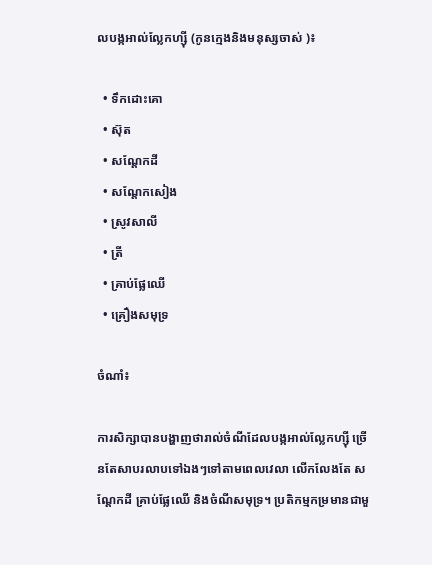លបង្កអាល់ល្លែកហ្ស៊ី (កូនក្មេងនិងមនុស្សចាស់ )៖

  • ទឹកដោះគោ
  • ស៊ុត
  • សណ្ដែកដី
  • សណ្ដែកសៀង
  • ស្រូវសាលី
  • ត្រី
  • គ្រាប់ផ្លែឈើ
  • គ្រឿងសមុទ្រ

ចំណាំ៖

ការសិក្សាបានបង្ហាញថារាល់ចំណីដែលបង្កអាល់ល្លែកហ្ស៊ី ច្រើនតែសាបរលាបទៅឯងៗទៅតាមពេលវេលា លើកលែងតែ សណ្ដែកដី គ្រាប់ផ្លែឈើ និងចំណីសមុទ្រ។ ប្រតិកម្មកម្រមានជាមួ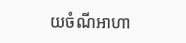យចំណីអាហា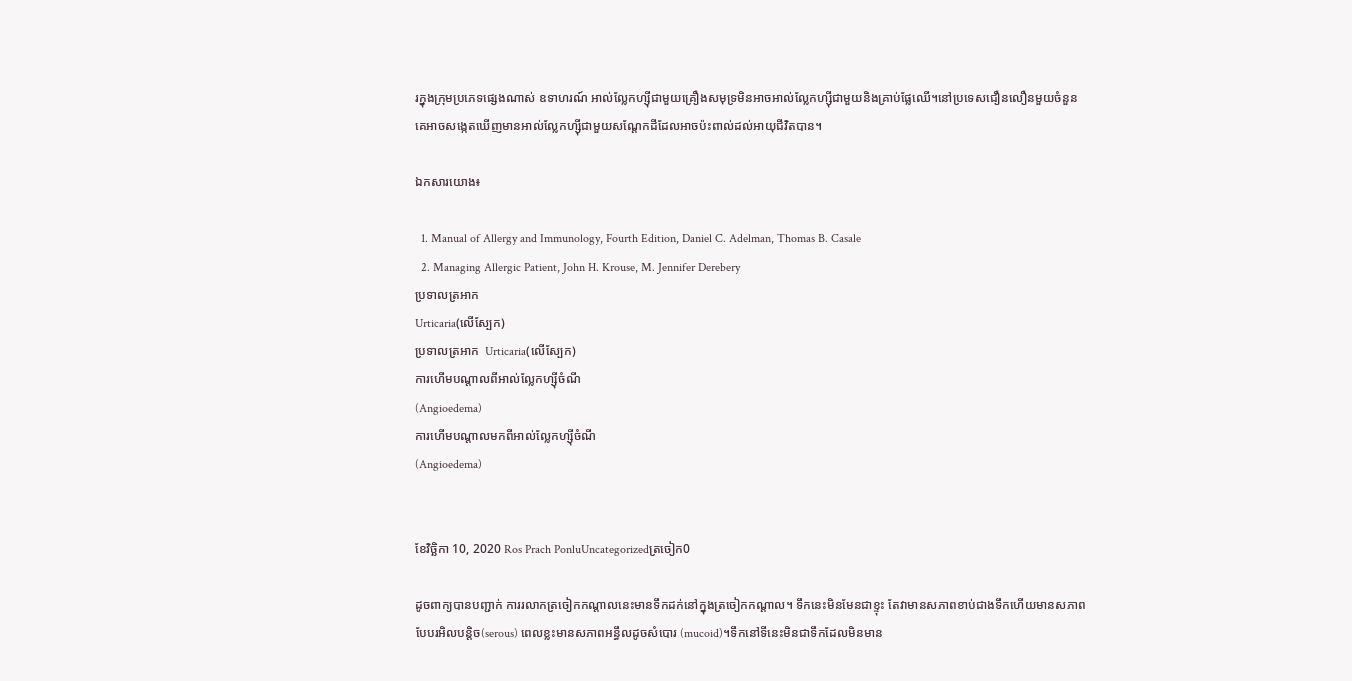រក្នុងក្រុមប្រភេទផ្សេងណាស់ ឧទាហរណ៍ អាល់ល្លែកហ្ស៊ីជាមួយគ្រឿងសមុទ្រមិនអាចអាល់ល្លែកហ្ស៊ីជាមួយនិងគ្រាប់ផ្លែឈើ។នៅប្រទេសជឿនលឿនមួយចំនួន គេអាចសង្កេតឃើញមានអាល់ល្លែកហ្ស៊ីជាមួយសណ្ដែកដីដែលអាចប៉ះពាល់ដល់អាយុជីវិតបាន។

ឯកសារយោង៖

  1. Manual of Allergy and Immunology, Fourth Edition, Daniel C. Adelman, Thomas B. Casale
  2. Managing Allergic Patient, John H. Krouse, M. Jennifer Derebery
ប្រទាលត្រអាក
Urticaria(លើស្បែក)
ប្រទាលត្រអាក  Urticaria(លើស្បែក)
ការហើមបណ្ដាលពីអាល់ល្លែកហ្ស៊ីចំណី
(Angioedema)
ការហើមបណ្ដាលមកពីអាល់ល្លែកហ្ស៊ីចំណី
(Angioedema)


ខែវិច្ឆិកា 10, 2020 Ros Prach PonluUncategorizedត្រចៀក0

ដូចពាក្យបានបញ្ជាក់ ការរលាកត្រចៀកកណ្ដាលនេះមានទឹកដក់នៅក្នុងត្រចៀកកណ្ដាល។ ទឹកនេះមិនមែនជាខ្ទុះ តែវាមានសភាពខាប់ជាងទឹកហើយមានសភាពបែបរអិលបន្តិច(serous) ពេលខ្លះមានសភាពអន្ធឹលដូចសំបោរ (mucoid)។ទឹកនៅទីនេះមិនជាទឹកដែលមិនមាន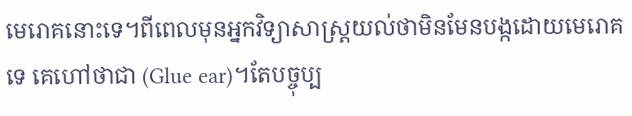មេរោគនោះទេ។ពីពេលមុនអ្នកវិទ្យាសាស្ដ្រយល់ថាមិនមែនបង្កដោយមេរោគទេ គេហៅថាជា (Glue ear)។តែបច្ចុប្ប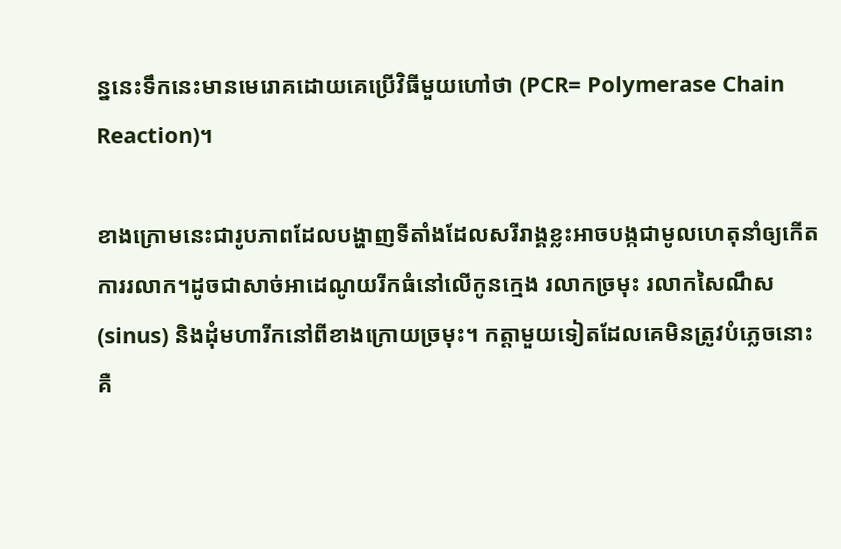ន្ននេះទឹកនេះមានមេរោគដោយគេប្រើវិធីមួយហៅថា (PCR= Polymerase Chain Reaction)។

ខាងក្រោមនេះជារូបភាពដែលបង្ហាញទីតាំងដែលសរីរាង្គខ្លះអាចបង្កជាមូលហេតុនាំឲ្យកើតការរលាក។ដូចជាសាច់អាដេណូយរីកធំនៅលើកូនក្មេង រលាកច្រមុះ រលាកសៃណឹស (sinus) និងដុំមហារីកនៅពីខាងក្រោយច្រមុះ។ កត្តាមួយទៀតដែលគេមិនត្រូវបំភ្លេចនោះគឺ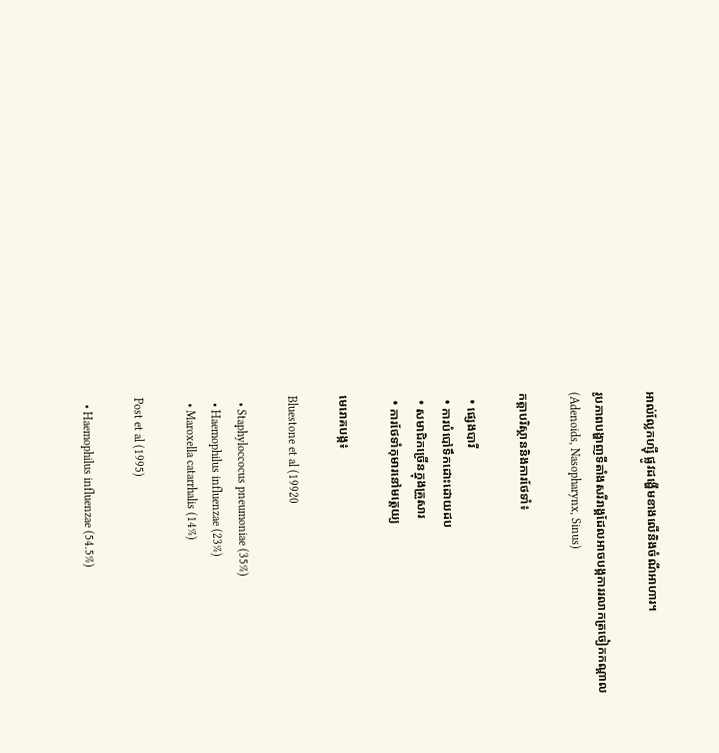អាល់ល្លែកហ្ស៊ី ផ្លូវដង្ហើមខាងលើនិងចំណីអាហារ។

រូបភាពបង្ហាញទីតាំងសរីរាង្គដែលអាចបង្កការរលាកត្រចៀកកណ្ដាល
(Adenoids, Nasopharynx, Sinus)

កត្តាបរិស្ថាននិងការថែទាំ៖

  • ផ្សេងបារី
  • ការបំបៅទឹកដោះដោយដប
  • សមាជិកច្រើនក្នុងគ្រួសារ
  • ការថែទាំកុមារនៅមត្តេយ្យ

មេរោគបង្ក៖

Bluestone et al (19920

  • Staphyloccocus pneumoniae (35%)
  • Haemophilus influenzae (23%)
  • Maroxella catarrhalis (14%)

Post et al (1995)

  • Haemophilus influenzae (54.5%)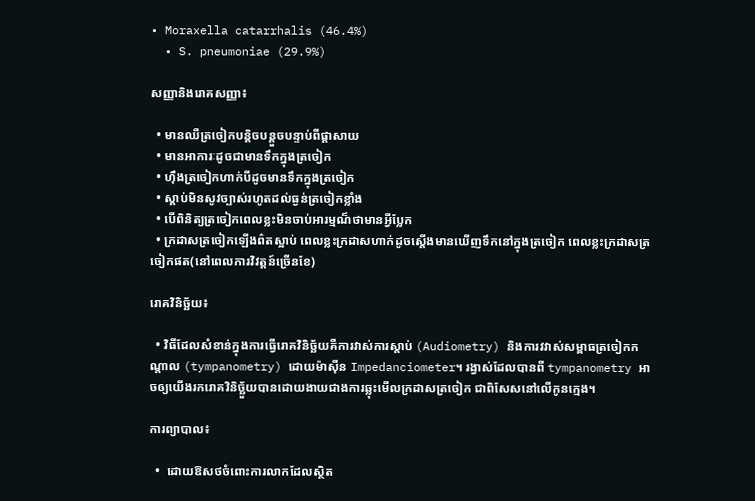• Moraxella catarrhalis (46.4%)
  • S. pneumoniae (29.9%)

សញ្ញានិងរោគសញ្ញា៖

  • មានឈឺត្រចៀកបន្តិចបន្តួចបន្ទាប់ពីផ្ដាសាយ
  • មានអាការៈដូចជាមានទឹកក្នុងត្រចៀក
  • ហ៊ឹងត្រចៀកហាក់បីដូចមានទឹកក្នុងត្រចៀក
  • ស្ដាប់មិនសូវច្បាស់រហូតដល់ធ្ងន់ត្រចៀកខ្លាំង
  • បើពិនិត្យត្រចៀកពេលខ្លះមិនចាប់អារម្មណ៏ថាមានអ្វីប្លែក
  • ក្រដាសត្រចៀកឡើងព៌តស្អាប់ ពេលខ្លះក្រដាសហាក់ដូចស្ដើងមានឃើញទឹកនៅក្នុងត្រចៀក ពេលខ្លះក្រដាសត្រចៀកផត(នៅពេលការវិវត្តន៍ច្រើនខែ)

រោគវិនិច្ឆ័យ៖

  • វិធីដែលសំខាន់ក្នុងការធ្វើរោគវិនិច្ឆ័យគឺការវាស់ការស្ដាប់ (Audiometry) និងការវវាស់សម្ពាធត្រចៀកកណ្ដាល (tympanometry) ដោយម៉ាស៊ីន Impedanciometer។ រង្វាស់ដែលបានពី tympanometry អាចឲ្យយើងរករោគវិនិច្ឆ័ួយបានដោយងាយជាងការឆ្លុះមើលក្រដាសត្រចៀក ជាពិសែសនៅលើកូនក្មេង។

ការព្យាបាល៖

  •  ដោយឱសថចំពោះការលាកដែលស្ថិត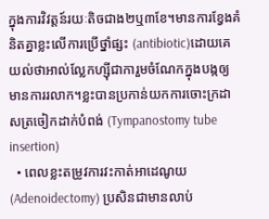ក្នុងការវិវត្តន៍រយៈតិចជាង២ឬ៣ខែ។មានការខ្វែងគំនិតគ្នាខ្លះលើការប្រើថ្នាំផ្សះ (antibiotic)ដោយគេយល់ថាអាល់ល្លែកហ្ស៊ីជាការួមចំណែកក្នុងបង្កឲ្យមានការរលាក។ខ្លះបានប្រកាន់យកការចោះក្រដាសត្រចៀកដាក់បំពង់ (Tympanostomy tube insertion)
  • ពេលខ្លះតម្រូវការវះកាត់អាដេណូយ (Adenoidectomy) ប្រសិនជាមានលាប់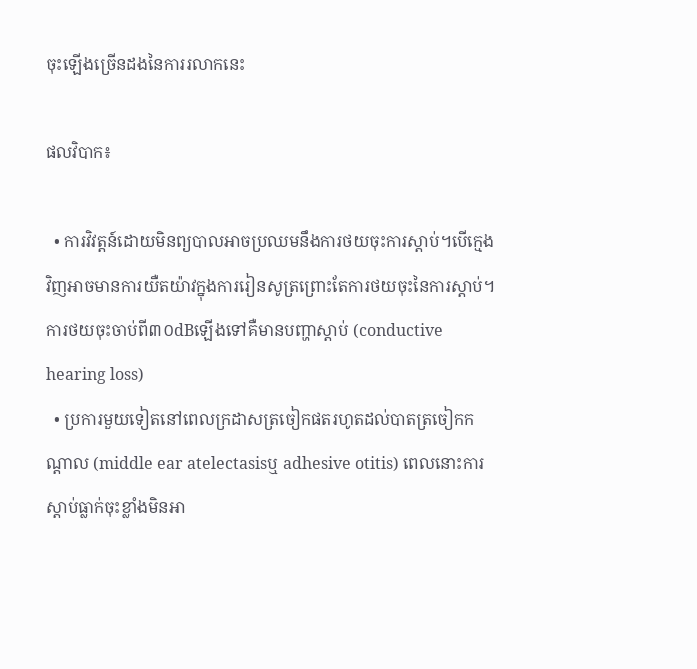ចុះឡើងច្រើនដងនៃការរលាកនេះ

ផលវិបាក៖

  • ការវិវត្តន៍ដោយមិនព្យបាលអាចប្រឈមនឹងការថយចុះការស្ដាប់។បើក្មេងវិញអាចមានការយឺតយ៉ាវក្នុងការរៀនសូត្រព្រោះតែការថយចុះនៃការស្ដាប់។ ការថយចុះចាប់ពី៣០dBឡើងទៅគឺមានបញ្ហាស្ដាប់ (conductive hearing loss)
  • ប្រការមួយទៀតនៅពេលក្រដាសត្រចៀកផតរហូតដល់បាតត្រចៀកកណ្ដាល (middle ear atelectasisឬ adhesive otitis) ពេលនោះការស្ដាប់ធ្លាក់ចុះខ្លាំងមិនអា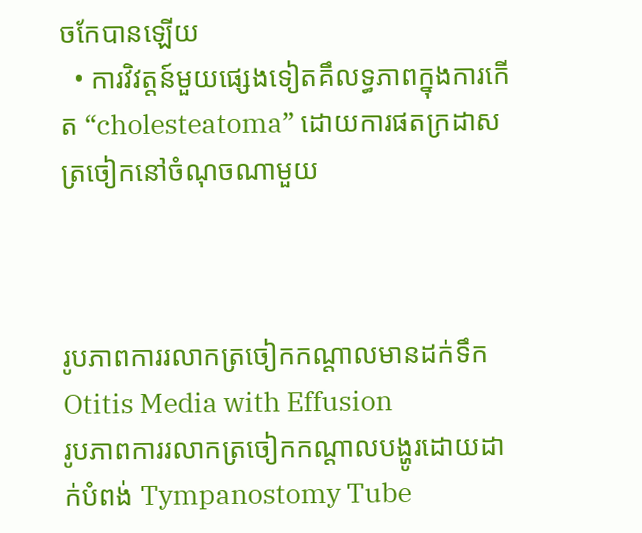ចកែបានឡើយ
  • ការវិវត្តន៍មួយផ្សេងទៀតគឹលទ្ធភាពក្នុងការកើត “cholesteatoma” ដោយការផតក្រដាសត្រចៀកនៅចំណុចណាមួយ



រូបភាពការរលាកត្រចៀកកណ្ដាលមានដក់ទឹក
Otitis Media with Effusion
រូបភាពការរលាកត្រចៀកកណ្ដាលបង្ហូរដោយដាក់បំពង់ Tympanostomy Tube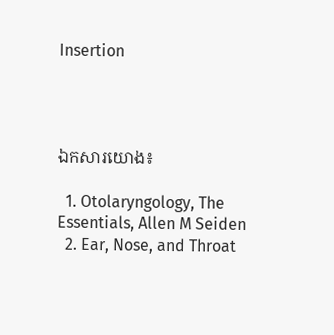Insertion




ឯកសារយោង៖

  1. Otolaryngology, The Essentials, Allen M Seiden
  2. Ear, Nose, and Throat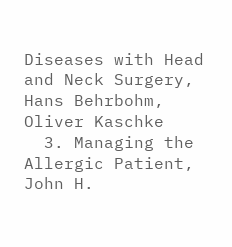Diseases with Head and Neck Surgery, Hans Behrbohm, Oliver Kaschke
  3. Managing the Allergic Patient, John H.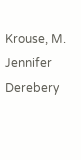Krouse, M. Jennifer Derebery